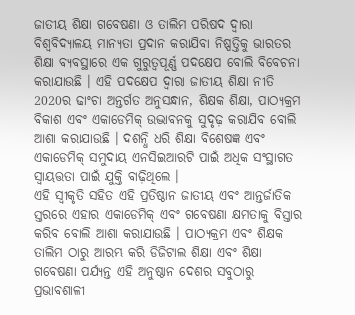ଜାତୀୟ ଶିକ୍ଷା ଗବେଷଣା ଓ ତାଲିମ ପରିଷଦ ଦ୍ୱାରା ବିଶ୍ୱବିଦ୍ୟାଳୟ ମାନ୍ୟତା ପ୍ରଦାନ କରାଯିବା ନିଷ୍ପତ୍ତିକୁ ଭାରତର ଶିକ୍ଷା ବ୍ୟବସ୍ଥାରେ ଏକ ଗୁରୁତ୍ୱପୂର୍ଣ୍ଣ ପଦକ୍ଷେପ ବୋଲି ବିବେଚନା କରାଯାଉଛି । ଏହି ପଦକ୍ଷେପ ଦ୍ୱାରା ଜାତୀୟ ଶିକ୍ଷା ନୀତି 2020ର ଢାଂଚା ଅନ୍ତର୍ଗତ ଅନୁସନ୍ଧାନ, ଶିକ୍ଷକ ଶିକ୍ଷା, ପାଠ୍ୟକ୍ରମ ବିକାଶ ଏବଂ ଏକାଡେମିକ୍ ଉଦ୍ଭାବନକୁ ସୁଦୃଢ଼ କରାଯିବ ବୋଲି ଆଶା କରାଯାଉଛି । ଦଶନ୍ଧି ଧରି ଶିକ୍ଷା ବିଶେଷଜ୍ଞ ଏବଂ ଏକାଡେମିକ୍ ସମୁଦାୟ ଏନସିଇଆରଟି ପାଇଁ ଅଧିକ ସଂସ୍ଥାଗତ ସ୍ୱାୟତ୍ତତା ପାଇଁ ଯୁକ୍ତି ବାଢ଼ିଥିଲେ ।
ଏହି ସ୍ୱୀକୃତି ସହିତ ଏହି ପ୍ରତିଷ୍ଠାନ ଜାତୀୟ ଏବଂ ଆନ୍ତର୍ଜାତିକ ସ୍ତରରେ ଏହାର ଏକାଡେମିକ୍ ଏବଂ ଗବେଷଣା କ୍ଷମତାକୁ ବିସ୍ତାର କରିବ ବୋଲି ଆଶା କରାଯାଉଛି । ପାଠ୍ୟକ୍ରମ ଏବଂ ଶିକ୍ଷକ ତାଲିମ ଠାରୁ ଆରମ୍ଭ କରି ଡିଜିଟାଲ ଶିକ୍ଷା ଏବଂ ଶିକ୍ଷା ଗବେଷଣା ପର୍ଯ୍ୟନ୍ତ ଏହି ଅନୁଷ୍ଠାନ ଦେଶର ସବୁଠାରୁ ପ୍ରଭାବଶାଳୀ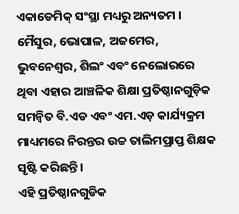ଏକାଡେମିକ୍ ସଂସ୍ଥା ମଧ୍ୟରୁ ଅନ୍ୟତମ ।
ମୈସୁର, ଭୋପାଳ, ଅଜମେର, ଭୁବନେଶ୍ୱର, ଶିଲଂ ଏବଂ ନେଲୋରରେ ଥିବା ଏହାର ଆଞ୍ଚଳିକ ଶିକ୍ଷା ପ୍ରତିଷ୍ଠାନଗୁଡ଼ିକ ସମନ୍ୱିତ ବି.ଏଡ ଏବଂ ଏମ.ଏଡ଼ କାର୍ଯ୍ୟକ୍ରମ ମାଧ୍ୟମରେ ନିରନ୍ତର ଉଚ୍ଚ ତାଲିମପ୍ରାପ୍ତ ଶିକ୍ଷକ ସୃଷ୍ଟି କରିଛନ୍ତି ।
ଏହି ପ୍ରତିଷ୍ଠାନଗୁଡିକ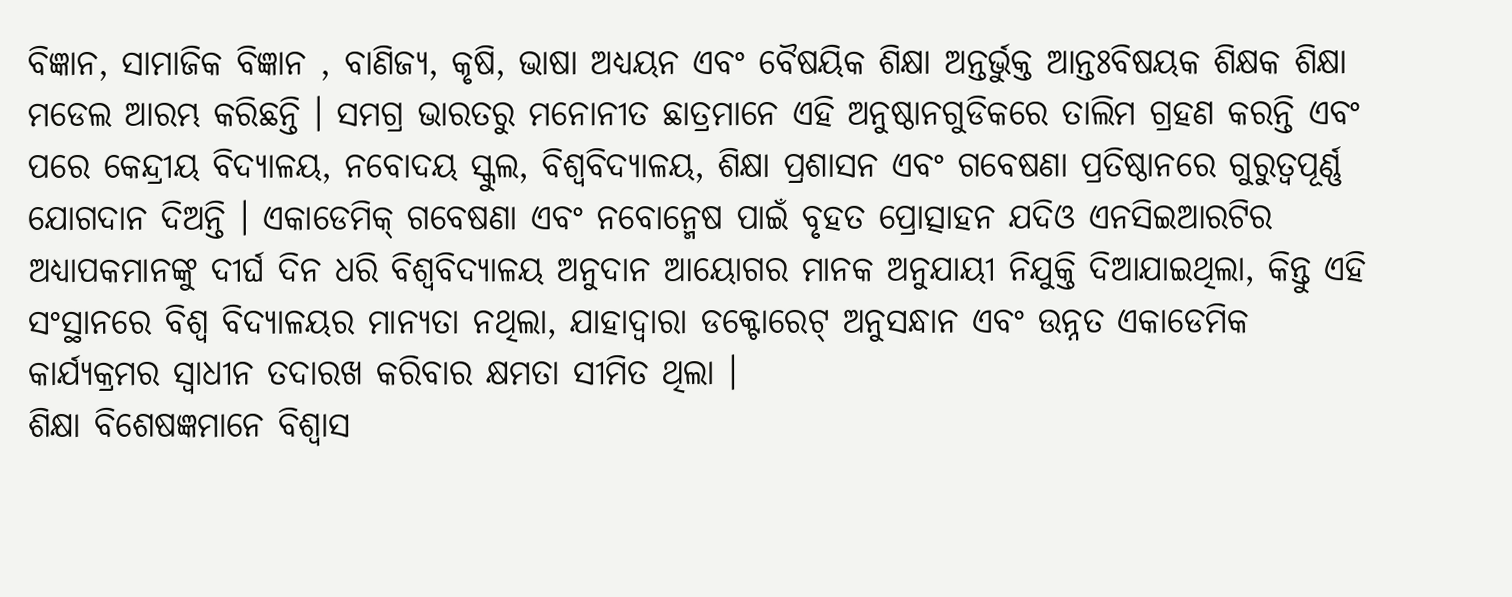ବିଜ୍ଞାନ, ସାମାଜିକ ବିଜ୍ଞାନ , ବାଣିଜ୍ୟ, କୃଷି, ଭାଷା ଅଧ୍ୟୟନ ଏବଂ ବୈଷୟିକ ଶିକ୍ଷା ଅନ୍ତର୍ଭୁକ୍ତ ଆନ୍ତଃବିଷୟକ ଶିକ୍ଷକ ଶିକ୍ଷା ମଡେଲ ଆରମ୍ଭ କରିଛନ୍ତି । ସମଗ୍ର ଭାରତରୁ ମନୋନୀତ ଛାତ୍ରମାନେ ଏହି ଅନୁଷ୍ଠାନଗୁଡିକରେ ତାଲିମ ଗ୍ରହଣ କରନ୍ତି ଏବଂ ପରେ କେନ୍ଦ୍ରୀୟ ବିଦ୍ୟାଳୟ, ନବୋଦୟ ସ୍କୁଲ, ବିଶ୍ୱବିଦ୍ୟାଳୟ, ଶିକ୍ଷା ପ୍ରଶାସନ ଏବଂ ଗବେଷଣା ପ୍ରତିଷ୍ଠାନରେ ଗୁରୁତ୍ୱପୂର୍ଣ୍ଣ ଯୋଗଦାନ ଦିଅନ୍ତି । ଏକାଡେମିକ୍ ଗବେଷଣା ଏବଂ ନବୋନ୍ମେଷ ପାଇଁ ବୃହତ ପ୍ରୋତ୍ସାହନ ଯଦିଓ ଏନସିଇଆରଟିର ଅଧ୍ୟାପକମାନଙ୍କୁ ଦୀର୍ଘ ଦିନ ଧରି ବିଶ୍ୱବିଦ୍ୟାଳୟ ଅନୁଦାନ ଆୟୋଗର ମାନକ ଅନୁଯାୟୀ ନିଯୁକ୍ତି ଦିଆଯାଇଥିଲା, କିନ୍ତୁ ଏହି ସଂସ୍ଥାନରେ ବିଶ୍ୱ ବିଦ୍ୟାଳୟର ମାନ୍ୟତା ନଥିଲା, ଯାହାଦ୍ୱାରା ଡକ୍ଟୋରେଟ୍ ଅନୁସନ୍ଧାନ ଏବଂ ଉନ୍ନତ ଏକାଡେମିକ କାର୍ଯ୍ୟକ୍ରମର ସ୍ୱାଧୀନ ତଦାରଖ କରିବାର କ୍ଷମତା ସୀମିତ ଥିଲା ।
ଶିକ୍ଷା ବିଶେଷଜ୍ଞମାନେ ବିଶ୍ୱାସ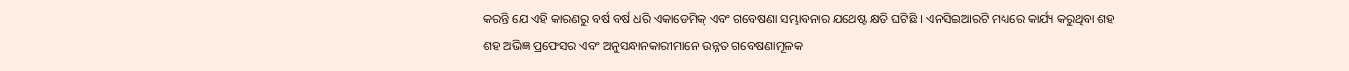କରନ୍ତି ଯେ ଏହି କାରଣରୁ ବର୍ଷ ବର୍ଷ ଧରି ଏକାଡେମିକ୍ ଏବଂ ଗବେଷଣା ସମ୍ଭାବନାର ଯଥେଷ୍ଟ କ୍ଷତି ଘଟିଛି । ଏନସିଇଆରଟି ମଧ୍ୟରେ କାର୍ଯ୍ୟ କରୁଥିବା ଶହ ଶହ ଅଭିଜ୍ଞ ପ୍ରଫେସର ଏବଂ ଅନୁସନ୍ଧାନକାରୀମାନେ ଉନ୍ନତ ଗବେଷଣାମୂଳକ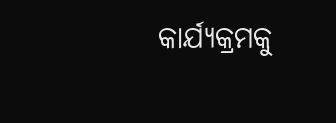କାର୍ଯ୍ୟକ୍ରମକୁ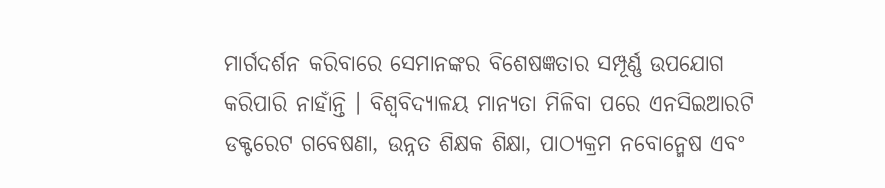ମାର୍ଗଦର୍ଶନ କରିବାରେ ସେମାନଙ୍କର ବିଶେଷଜ୍ଞତାର ସମ୍ପୂର୍ଣ୍ଣ ଉପଯୋଗ କରିପାରି ନାହାଁନ୍ତି । ବିଶ୍ୱବିଦ୍ୟାଳୟ ମାନ୍ୟତା ମିଳିବା ପରେ ଏନସିଇଆରଟି ଡକ୍ଟରେଟ ଗବେଷଣା, ଉନ୍ନତ ଶିକ୍ଷକ ଶିକ୍ଷା, ପାଠ୍ୟକ୍ରମ ନବୋନ୍ମେଷ ଏବଂ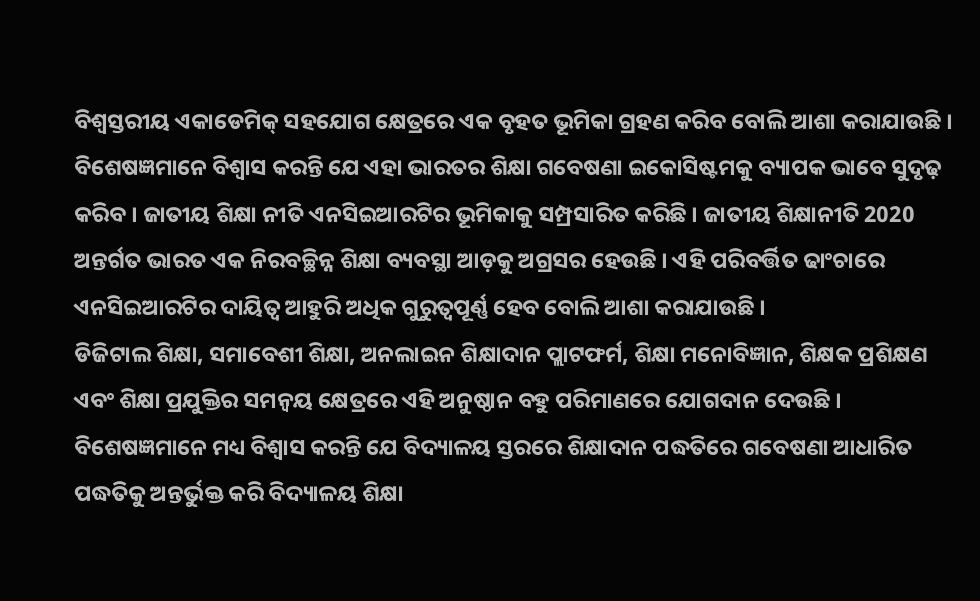ବିଶ୍ୱସ୍ତରୀୟ ଏକାଡେମିକ୍ ସହଯୋଗ କ୍ଷେତ୍ରରେ ଏକ ବୃହତ ଭୂମିକା ଗ୍ରହଣ କରିବ ବୋଲି ଆଶା କରାଯାଉଛି ।
ବିଶେଷଜ୍ଞମାନେ ବିଶ୍ୱାସ କରନ୍ତି ଯେ ଏହା ଭାରତର ଶିକ୍ଷା ଗବେଷଣା ଇକୋସିଷ୍ଟମକୁ ବ୍ୟାପକ ଭାବେ ସୁଦୃଢ଼ କରିବ । ଜାତୀୟ ଶିକ୍ଷା ନୀତି ଏନସିଇଆରଟିର ଭୂମିକାକୁ ସମ୍ପ୍ରସାରିତ କରିଛି । ଜାତୀୟ ଶିକ୍ଷାନୀତି 2020 ଅନ୍ତର୍ଗତ ଭାରତ ଏକ ନିରବଚ୍ଛିନ୍ନ ଶିକ୍ଷା ବ୍ୟବସ୍ଥା ଆଡ଼କୁ ଅଗ୍ରସର ହେଉଛି । ଏହି ପରିବର୍ତ୍ତିତ ଢାଂଚାରେ ଏନସିଇଆରଟିର ଦାୟିତ୍ୱ ଆହୁରି ଅଧିକ ଗୁରୁତ୍ବପୂର୍ଣ୍ଣ ହେବ ବୋଲି ଆଶା କରାଯାଉଛି ।
ଡିଜିଟାଲ ଶିକ୍ଷା, ସମାବେଶୀ ଶିକ୍ଷା, ଅନଲାଇନ ଶିକ୍ଷାଦାନ ପ୍ଲାଟଫର୍ମ, ଶିକ୍ଷା ମନୋବିଜ୍ଞାନ, ଶିକ୍ଷକ ପ୍ରଶିକ୍ଷଣ ଏବଂ ଶିକ୍ଷା ପ୍ରଯୁକ୍ତିର ସମନ୍ୱୟ କ୍ଷେତ୍ରରେ ଏହି ଅନୁଷ୍ଠାନ ବହୁ ପରିମାଣରେ ଯୋଗଦାନ ଦେଉଛି । ବିଶେଷଜ୍ଞମାନେ ମଧ୍ୟ ବିଶ୍ୱାସ କରନ୍ତି ଯେ ବିଦ୍ୟାଳୟ ସ୍ତରରେ ଶିକ୍ଷାଦାନ ପଦ୍ଧତିରେ ଗବେଷଣା ଆଧାରିତ ପଦ୍ଧତିକୁ ଅନ୍ତର୍ଭୁକ୍ତ କରି ବିଦ୍ୟାଳୟ ଶିକ୍ଷା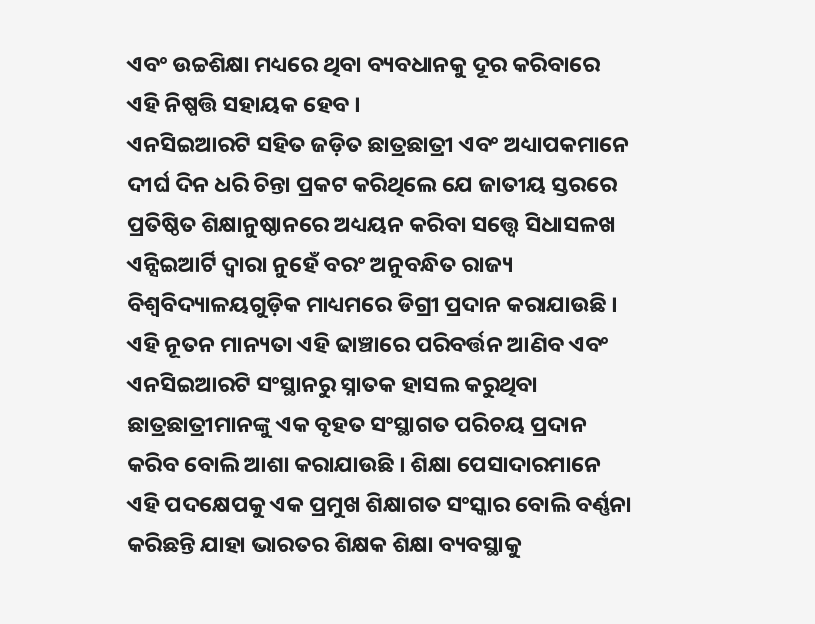ଏବଂ ଉଚ୍ଚଶିକ୍ଷା ମଧ୍ୟରେ ଥିବା ବ୍ୟବଧାନକୁ ଦୂର କରିବାରେ ଏହି ନିଷ୍ପତ୍ତି ସହାୟକ ହେବ ।
ଏନସିଇଆରଟି ସହିତ ଜଡ଼ିତ ଛାତ୍ରଛାତ୍ରୀ ଏବଂ ଅଧ୍ୟାପକମାନେ ଦୀର୍ଘ ଦିନ ଧରି ଚିନ୍ତା ପ୍ରକଟ କରିଥିଲେ ଯେ ଜାତୀୟ ସ୍ତରରେ ପ୍ରତିଷ୍ଠିତ ଶିକ୍ଷାନୁଷ୍ଠାନରେ ଅଧ୍ୟୟନ କରିବା ସତ୍ତ୍ୱେ ସିଧାସଳଖ ଏନ୍ସିଇଆର୍ଟି ଦ୍ୱାରା ନୁହେଁ ବରଂ ଅନୁବନ୍ଧିତ ରାଜ୍ୟ ବିଶ୍ୱବିଦ୍ୟାଳୟଗୁଡ଼ିକ ମାଧ୍ୟମରେ ଡିଗ୍ରୀ ପ୍ରଦାନ କରାଯାଉଛି । ଏହି ନୂତନ ମାନ୍ୟତା ଏହି ଢାଞ୍ଚାରେ ପରିବର୍ତ୍ତନ ଆଣିବ ଏବଂ ଏନସିଇଆରଟି ସଂସ୍ଥାନରୁ ସ୍ନାତକ ହାସଲ କରୁଥିବା ଛାତ୍ରଛାତ୍ରୀମାନଙ୍କୁ ଏକ ବୃହତ ସଂସ୍ଥାଗତ ପରିଚୟ ପ୍ରଦାନ କରିବ ବୋଲି ଆଶା କରାଯାଉଛି । ଶିକ୍ଷା ପେସାଦାରମାନେ ଏହି ପଦକ୍ଷେପକୁ ଏକ ପ୍ରମୁଖ ଶିକ୍ଷାଗତ ସଂସ୍କାର ବୋଲି ବର୍ଣ୍ଣନା କରିଛନ୍ତି ଯାହା ଭାରତର ଶିକ୍ଷକ ଶିକ୍ଷା ବ୍ୟବସ୍ଥାକୁ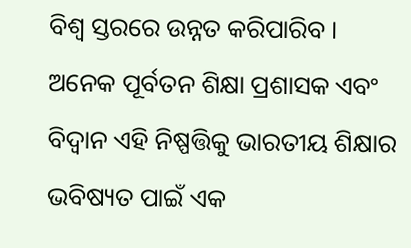ବିଶ୍ୱ ସ୍ତରରେ ଉନ୍ନତ କରିପାରିବ ।
ଅନେକ ପୂର୍ବତନ ଶିକ୍ଷା ପ୍ରଶାସକ ଏବଂ ବିଦ୍ୱାନ ଏହି ନିଷ୍ପତ୍ତିକୁ ଭାରତୀୟ ଶିକ୍ଷାର ଭବିଷ୍ୟତ ପାଇଁ ଏକ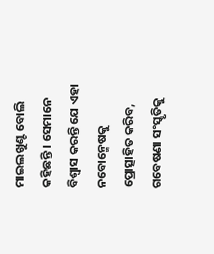ମାଇଲଖୁଣ୍ଟ ବୋଲି କହିଛନ୍ତି । ସେମାନେ ବିଶ୍ୱାସ କରନ୍ତି ଯେ ଏହା ନବୋନ୍ମେଷକୁ ପ୍ରୋତ୍ସାହିତ କରିବ, ଗବେଷଣା ସଂସ୍କୃତିକୁ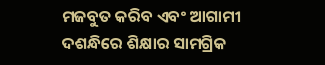ମଜବୁତ କରିବ ଏବଂ ଆଗାମୀ ଦଶନ୍ଧିରେ ଶିକ୍ଷାର ସାମଗ୍ରିକ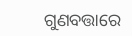ଗୁଣବତ୍ତାରେ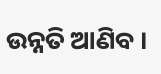ଉନ୍ନତି ଆଣିବ ।